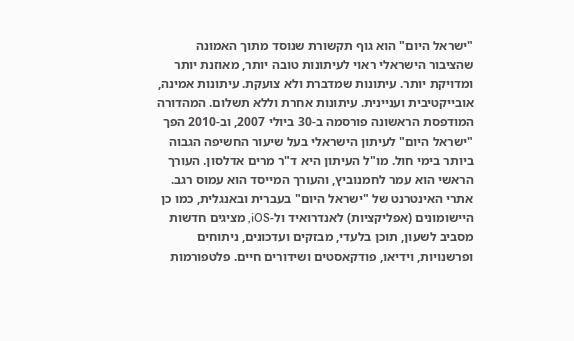"ישראל היום" הוא גוף תקשורת שנוסד מתוך האמונה שהציבור הישראלי ראוי לעיתונות טובה יותר, מאוזנת יותר ומדויקת יותר. עיתונות שמדברת ולא צועקת. עיתונות אמינה, אובייקטיבית ועניינית. עיתונות אחרת וללא תשלום. המהדורה המודפסת הראשונה פורסמה ב-30 ביולי 2007, וב-2010 הפך "ישראל היום" לעיתון הישראלי בעל שיעור החשיפה הגבוה ביותר בימי חול. מו"ל העיתון היא ד"ר מרים אדלסון. העורך הראשי הוא עמר לחמנוביץ, והעורך המייסד הוא עמוס רגב. אתרי האינטרנט של "ישראל היום" בעברית ובאנגלית, כמו כן היישומונים (אפליקציות) לאנדרואיד ול-iOS, מציגים חדשות מסביב לשעון, תוכן בלעדי, מבזקים ועדכונים, ניתוחים ופרשנויות, וידיאו, פודקאסטים ושידורים חיים. פלטפורמות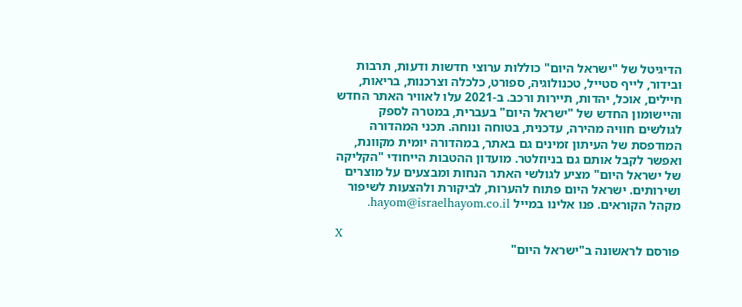הדיגיטל של "ישראל היום" כוללות ערוצי חדשות ודעות, תרבות ובידור, לייף סטייל, טכנולוגיה, ספורט, כלכלה וצרכנות, בריאות, חיילים, אוכל, יהדות, תיירות ורכב. ב-2021 עלו לאוויר האתר החדש והיישומון החדש של "ישראל היום" בעברית, במטרה לספק לגולשים חוויה מהירה, עדכנית, בטוחה ונוחה. תכני המהדורה המודפסת של העיתון זמינים גם באתר, במהדורה יומית מקוונת, ואפשר לקבל אותם גם בניוזלטר. מועדון ההטבות הייחודי "הקליקה של ישראל היום" מציע לגולשי האתר הנחות ומבצעים על מוצרים ושירותים. ישראל היום פתוח להערות, לביקורת ולהצעות לשיפור מקהל הקוראים. פנו אלינו במייל hayom@israelhayom.co.il.

X
פורסם לראשונה ב"ישראל היום"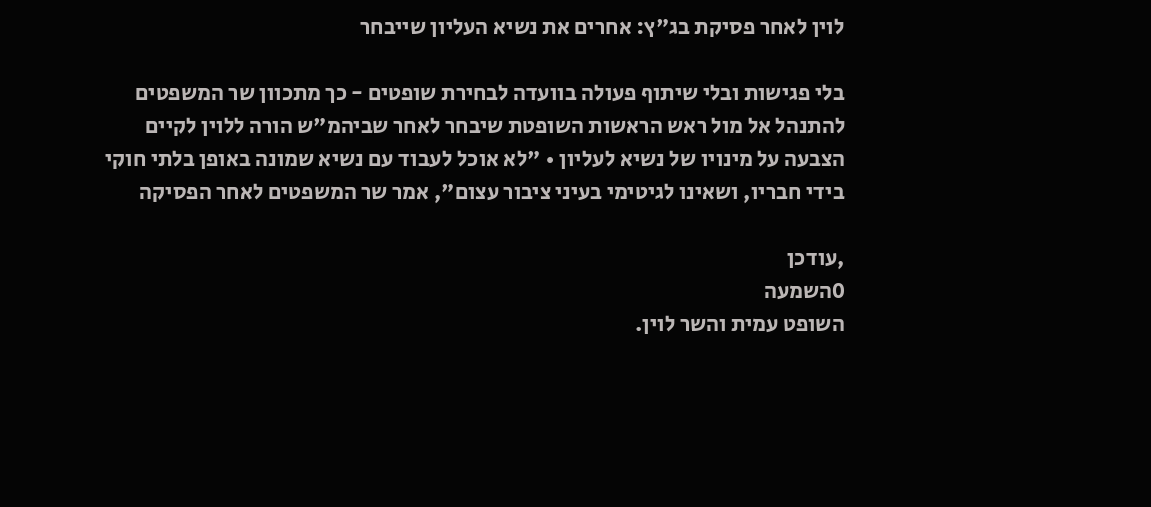לוין לאחר פסיקת בג"ץ: אחרים את נשיא העליון שייבחר

בלי פגישות ובלי שיתוף פעולה בוועדה לבחירת שופטים - כך מתכוון שר המשפטים להתנהל אל מול ראש הראשות השופטת שיבחר לאחר שביהמ"ש הורה ללוין לקיים הצבעה על מינויו של נשיא לעליון • "לא אוכל לעבוד עם נשיא שמונה באופן בלתי חוקי בידי חבריו, ושאינו לגיטימי בעיני ציבור עצום", אמר שר המשפטים לאחר הפסיקה

,עודכן
0השמעה
השופט עמית והשר לוין.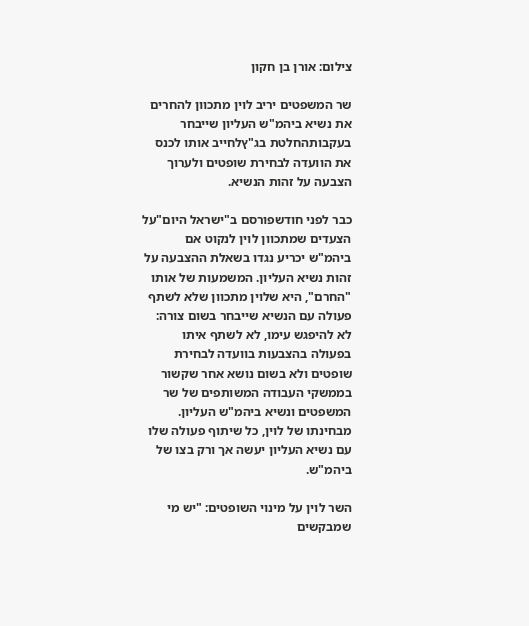צילום: אורן בן חקון

שר המשפטים יריב לוין מתכוון להחרים את נשיא ביהמ"ש העליון שייבחר בעקבותהחלטת בג"ץלחייב אותו לכנס את הוועדה לבחירת שופטים ולערוך הצבעה על זהות הנשיא.

כבר לפני חודשפורסם ב"ישראל היום"על הצעדים שמתכוון לוין לנקוט אם ביהמ"ש יכריע נגדו בשאלת ההצבעה על זהות נשיא העליון. המשמעות של אותו "החרם", היא שלוין מתכוון שלא לשתף פעולה עם הנשיא שייבחר בשום צורה: לא להיפגש עימו, לא לשתף איתו בפעולה בהצבעות בוועדה לבחירת שופטים ולא בשום נושא אחר שקשור בממשקי העבודה המשותפים של שר המשפטים ונשיא ביהמ"ש העליון. מבחינתו של לוין, כל שיתוף פעולה שלו עם נשיא העליון יעשה אך ורק בצו של ביהמ"ש.

השר לוין על מינוי השופטים: "יש מי שמבקשים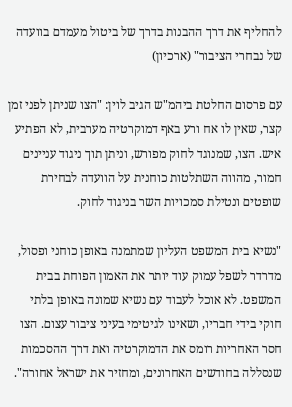להחליף את דרך ההבנות בדרך של ביטול מעמדם בוועדה של נבחרי הציבור" (ארכיון)

עם פרסום החלטת ביהמ"ש הגיב לוין: "הצו שניתן לפני זמן קצר, שאין לו אח ורע באף דמוקרטיה מערבית, לא הפתיע איש. הצו, שמנוגד לחוק מפורש, וניתן תוך ניגוד עניינים חמור, מהווה השתלטות כוחנית על הוועדה לבחירת שופטים ונטילת סמכויות השר בניגוד לחוק.

"נשיא בית המשפט העליון שמתמנה באופן כוחני ופסול, מדרדר לשפל עמוק עוד יותר את האמון הפוחת בבית המשפט. לא אוכל לעבוד עם נשיא שמונה באופן בלתי חוקי בידי חבריו, ושאינו לגיטימי בעיני ציבור עצום. הצו חסר האחריות רומס את הדמוקרטיה ואת דרך ההסכמות שנסללה בחודשים האחרונים, ומחזיר את ישראל אחורה".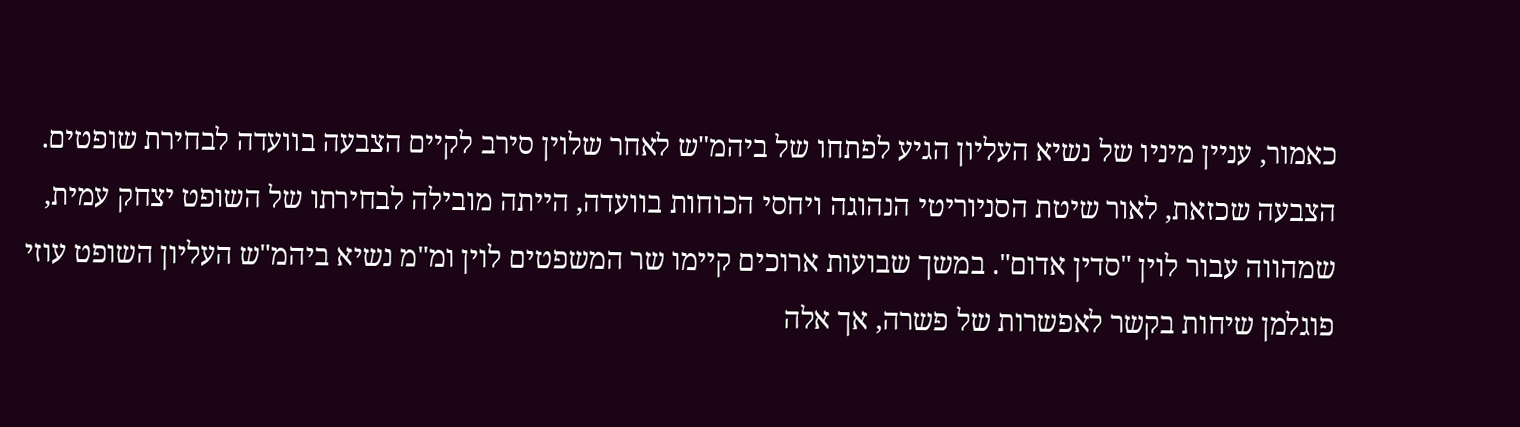כאמור, עניין מיניו של נשיא העליון הגיע לפתחו של ביהמ"ש לאחר שלוין סירב לקיים הצבעה בוועדה לבחירת שופטים. הצבעה שכזאת, לאור שיטת הסניוריטי הנהוגה ויחסי הכוחות בוועדה, הייתה מובילה לבחירתו של השופט יצחק עמית, שמהווה עבור לוין "סדין אדום". במשך שבועות ארוכים קיימו שר המשפטים לוין ומ"מ נשיא ביהמ"ש העליון השופט עוזי פוגלמן שיחות בקשר לאפשרות של פשרה, אך אלה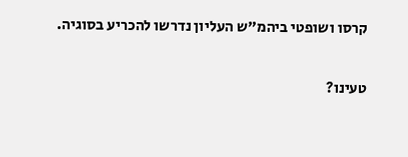קרסו ושופטי ביהמ"ש העליון נדרשו להכריע בסוגיה.

טעינו?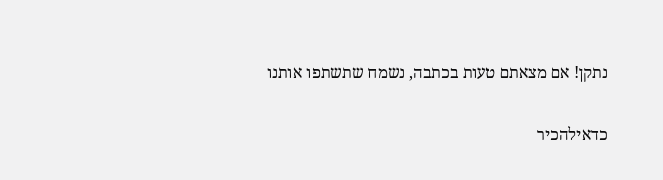נתקן! אם מצאתם טעות בכתבה, נשמח שתשתפו אותנו

כדאילהכיר